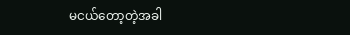မငယ်တော့တဲ့အခါ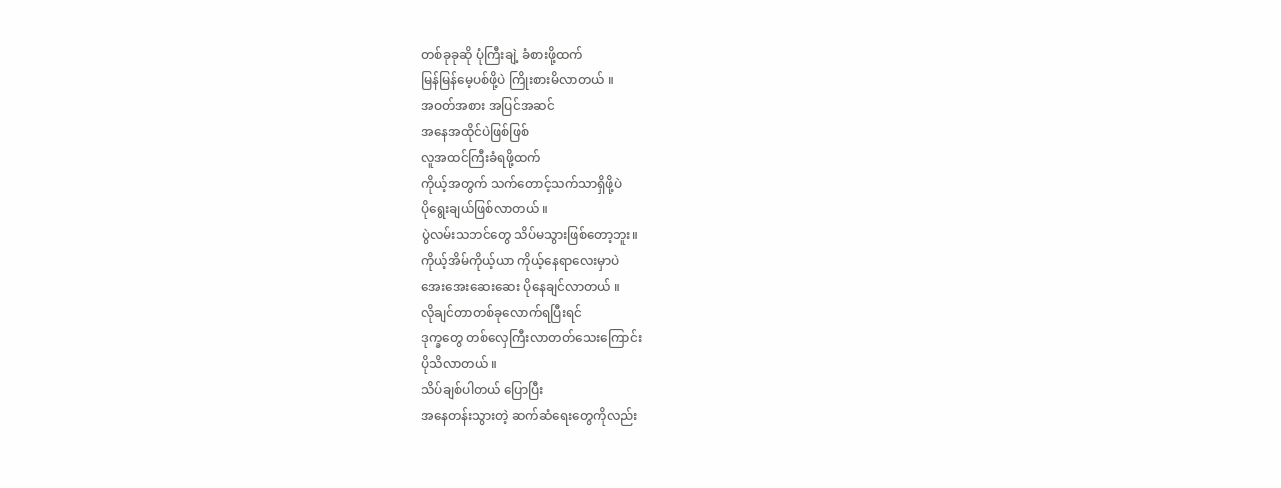တစ်ခုခုဆို ပုံကြီးချဲ့ ခံစားဖို့ထက်
မြန်မြန်မေ့ပစ်ဖို့ပဲ ကြိုးစားမိလာတယ် ။
အဝတ်အစား အပြင်အဆင်
အနေအထိုင်ပဲဖြစ်ဖြစ်
လူအထင်ကြီးခံရဖို့ထက်
ကိုယ့်အတွက် သက်တောင့်သက်သာရှိဖို့ပဲ
ပိုရွေးချယ်ဖြစ်လာတယ် ။
ပွဲလမ်းသဘင်တွေ သိပ်မသွားဖြစ်တော့ဘူး။
ကိုယ့်အိမ်ကိုယ့်ယာ ကိုယ့်နေရာလေးမှာပဲ
အေးအေးဆေးဆေး ပိုနေချင်လာတယ် ။
လိုချင်တာတစ်ခုလောက်ရပြီးရင်
ဒုက္ခတွေ တစ်လှေကြီးလာတတ်သေးကြောင်း
ပိုသိလာတယ် ။
သိပ်ချစ်ပါတယ် ပြောပြီး
အနေတန်းသွားတဲ့ ဆက်ဆံရေးတွေကိုလည်း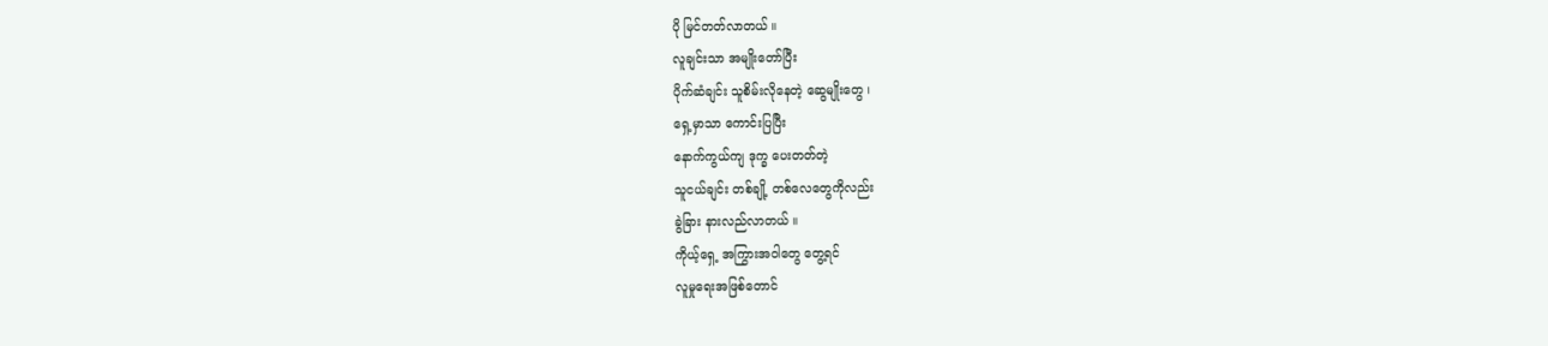ပို မြင်တတ်လာတယ် ။
လူချင်းသာ အမျိုးတော်ပြီး
ပိုက်ဆံချင်း သူစိမ်းလိုနေတဲ့ ဆွေမျိုးတွေ ၊
ရှေ့မှာသာ ကောင်းပြပြီး
နောက်ကွယ်ကျ ဒုက္ခ ပေးတတ်တဲ့
သူငယ်ချင်း တစ်ချို့ တစ်လေတွေကိုလည်း
ခွဲခြား နားလည်လာတယ် ။
ကိုယ့်ရှေ့ အကြွားအဝါတွေ တွေ့ရင်
လူမှုရေးအဖြစ်တောင်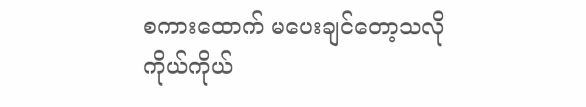စကားထောက် မပေးချင်တော့သလို
ကိုယ်ကိုယ်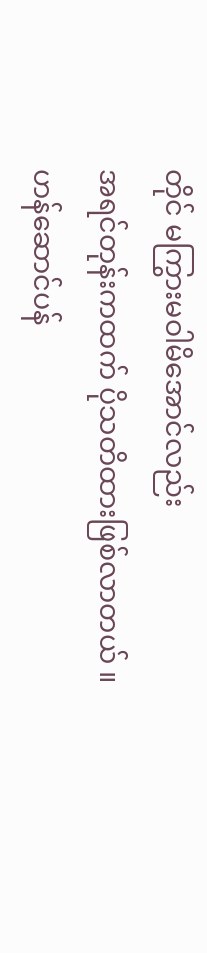တိုင် မကြွားမဝါမိအောင်လည်း
အရင်တုန်းကထက် ပိုသတိထားဖြစ်လာတယ် ။
ဟန်ဆောင်ပန်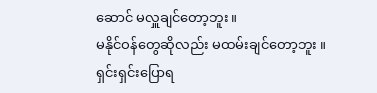ဆောင် မလှူချင်တော့ဘူး ။
မနိုင်ဝန်တွေဆိုလည်း မထမ်းချင်တော့ဘူး ။
ရှင်းရှင်းပြောရ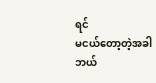ရင်
မငယ်တော့တဲ့အခါ
ဘယ်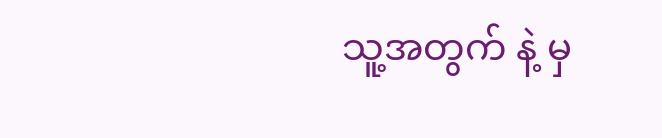သူ့အတွက် နဲ့ မှ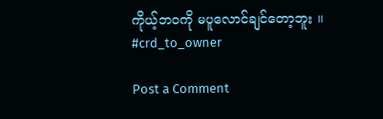ကိုယ့်ဘဝကို မပူလောင်ချင်တော့ဘူး ။
#crd_to_owner

Post a Comment